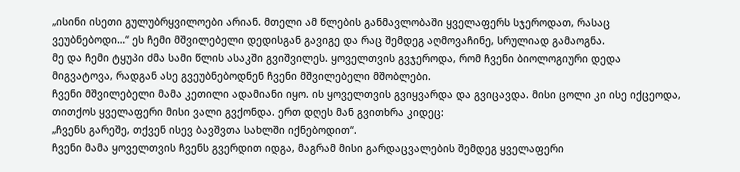„ისინი ისეთი გულუბრყვილოები არიან. მთელი ამ წლების განმავლობაში ყველაფერს სჯეროდათ, რასაც ვეუბნებოდი…“ ეს ჩემი მშვილებელი დედისგან გავიგე და რაც შემდეგ აღმოვაჩინე, სრულიად გამაოგნა.
მე და ჩემი ტყუპი ძმა სამი წლის ასაკში გვიშვილეს. ყოველთვის გვჯეროდა, რომ ჩვენი ბიოლოგიური დედა მიგვატოვა, რადგან ასე გვეუბნებოდნენ ჩვენი მშვილებელი მშობლები.
ჩვენი მშვილებელი მამა კეთილი ადამიანი იყო. ის ყოველთვის გვიყვარდა და გვიცავდა. მისი ცოლი კი ისე იქცეოდა, თითქოს ყველაფერი მისი ვალი გვქონდა. ერთ დღეს მან გვითხრა კიდეც:
„ჩვენს გარეშე, თქვენ ისევ ბავშვთა სახლში იქნებოდით“.
ჩვენი მამა ყოველთვის ჩვენს გვერდით იდგა, მაგრამ მისი გარდაცვალების შემდეგ ყველაფერი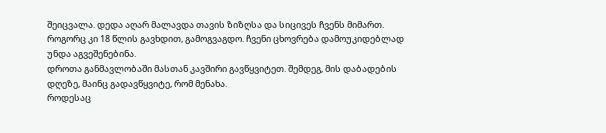შეიცვალა. დედა აღარ მალავდა თავის ზიზღსა და სიცივეს ჩვენს მიმართ. როგორც კი 18 წლის გავხდით, გამოგვაგდო. ჩვენი ცხოვრება დამოუკიდებლად უნდა აგვეშენებინა.
დროთა განმავლობაში მასთან კავშირი გავწყვიტეთ. შემდეგ, მის დაბადების დღეზე, მაინც გადავწყვიტე, რომ მენახა.
როდესაც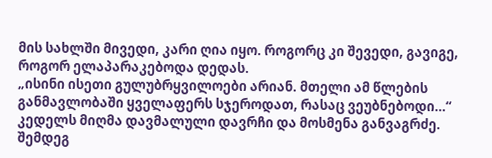მის სახლში მივედი, კარი ღია იყო. როგორც კი შევედი, გავიგე, როგორ ელაპარაკებოდა დედას.
„ისინი ისეთი გულუბრყვილოები არიან. მთელი ამ წლების განმავლობაში ყველაფერს სჯეროდათ, რასაც ვეუბნებოდი…“
კედელს მიღმა დავმალული დავრჩი და მოსმენა განვაგრძე. შემდეგ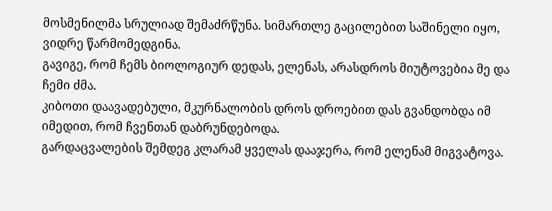მოსმენილმა სრულიად შემაძრწუნა. სიმართლე გაცილებით საშინელი იყო, ვიდრე წარმომედგინა.
გავიგე, რომ ჩემს ბიოლოგიურ დედას, ელენას, არასდროს მიუტოვებია მე და ჩემი ძმა.
კიბოთი დაავადებული, მკურნალობის დროს დროებით დას გვანდობდა იმ იმედით, რომ ჩვენთან დაბრუნდებოდა.
გარდაცვალების შემდეგ კლარამ ყველას დააჯერა, რომ ელენამ მიგვატოვა.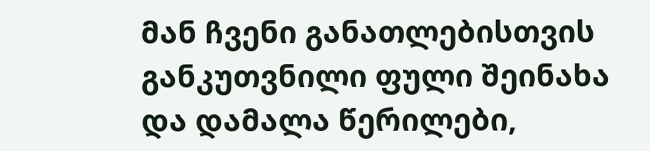მან ჩვენი განათლებისთვის განკუთვნილი ფული შეინახა და დამალა წერილები,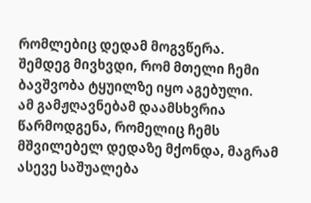რომლებიც დედამ მოგვწერა.
შემდეგ მივხვდი, რომ მთელი ჩემი ბავშვობა ტყუილზე იყო აგებული.
ამ გამჟღავნებამ დაამსხვრია წარმოდგენა, რომელიც ჩემს მშვილებელ დედაზე მქონდა, მაგრამ ასევე საშუალება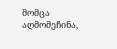მომცა აღმომეჩინა,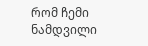რომ ჩემი ნამდვილი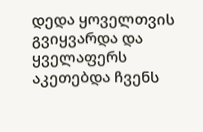დედა ყოველთვის გვიყვარდა და ყველაფერს აკეთებდა ჩვენს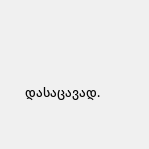დასაცავად.